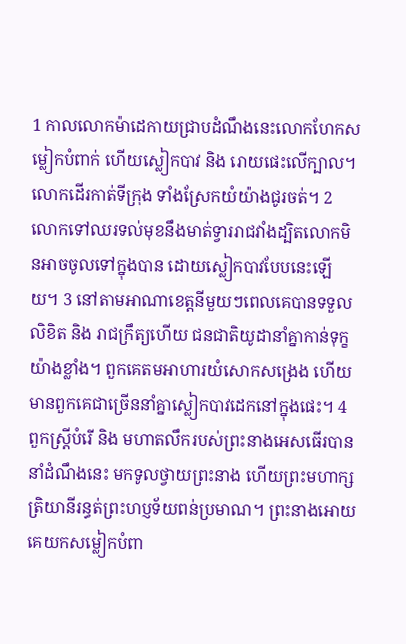1 កាលលោកម៉ាដេកាយជ្រាបដំណឹងនេះលោកហែកសម្លៀកបំពាក់ ហើយស្លៀកបាវ និង រោយផេះលើក្បាល។ លោកដើរកាត់ទីក្រុង ទាំងស្រែកយំយ៉ាងជូរចត់។ 2 លោកទៅឈរទល់មុខនឹងមាត់ទ្វាររាជវាំងដ្បិតលោកមិនអាចចូលទៅក្នុងបាន ដោយស្លៀកបាវបែបនេះឡើយ។ 3 នៅតាមអាណាខេត្តនីមួយៗពេលគេបានទទួលលិខិត និង រាជក្រឹត្យហើយ ជនជាតិយូដានាំគ្នាកាន់ទុក្ខយ៉ាងខ្លាំង។ ពួកគេតមអាហារយំសោកសង្រេង ហើយមានពួកគេជាច្រើននាំគ្នាស្លៀកបាវដេកនៅក្នុងផេះ។ 4 ពួកស្ត្រីបំរើ និង មហាតលឹករបស់ព្រះនាងអេសធើរបាននាំដំណឹងនេះ មកទូលថ្វាយព្រះនាង ហើយព្រះមហាក្សត្រិយានីរន្ធត់ព្រះហប្ញទ័យពន់ប្រមាណ។ ព្រះនាងអោយគេយកសម្លៀកបំពា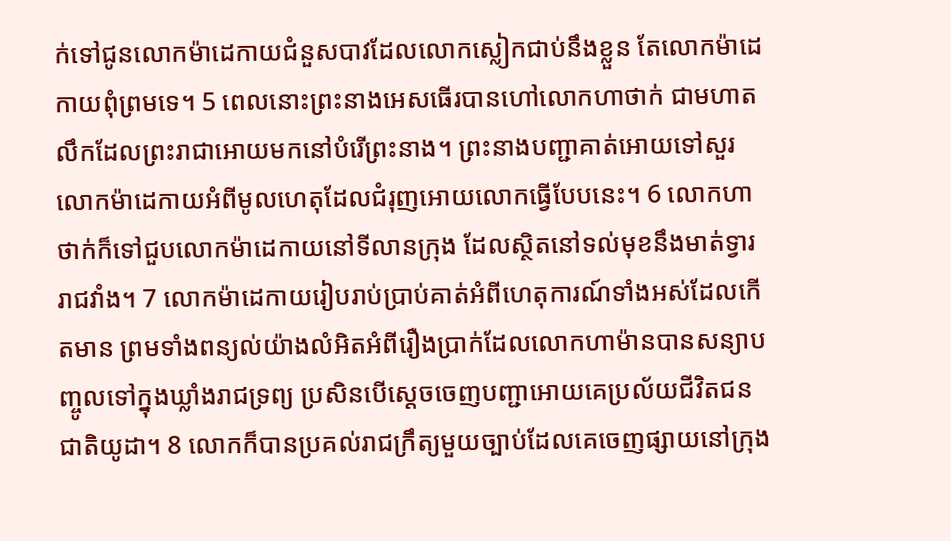ក់ទៅជូនលោកម៉ាដេកាយជំនួសបាវដែលលោកស្លៀកជាប់នឹងខ្លួន តែលោកម៉ាដេកាយពុំព្រមទេ។ 5 ពេលនោះព្រះនាងអេសធើរបានហៅលោកហាថាក់ ជាមហាតលឹកដែលព្រះរាជាអោយមកនៅបំរើព្រះនាង។ ព្រះនាងបញ្ជាគាត់អោយទៅសួរលោកម៉ាដេកាយអំពីមូលហេតុដែលជំរុញអោយលោកធ្វើបែបនេះ។ 6 លោកហាថាក់ក៏ទៅជួបលោកម៉ាដេកាយនៅទីលានក្រុង ដែលស្ថិតនៅទល់មុខនឹងមាត់ទ្វាររាជវាំង។ 7 លោកម៉ាដេកាយរៀបរាប់ប្រាប់គាត់អំពីហេតុការណ៍ទាំងអស់ដែលកើតមាន ព្រមទាំងពន្យល់យ៉ាងលំអិតអំពីរឿងប្រាក់ដែលលោកហាម៉ានបានសន្យាបញ្ចូលទៅក្នុងឃ្លាំងរាជទ្រព្យ ប្រសិនបើស្តេចចេញបញ្ជាអោយគេប្រល័យជីវិតជនជាតិយូដា។ 8 លោកក៏បានប្រគល់រាជក្រឹត្យមួយច្បាប់ដែលគេចេញផ្សាយនៅក្រុង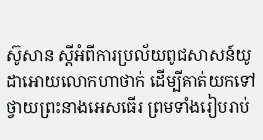ស៊ូសាន ស្តីអំពីការប្រល័យពូជសាសន៍យូដាអោយលោកហាថាក់ ដើម្បីគាត់យកទៅថ្វាយព្រះនាងអេសធើរ ព្រមទាំងរៀបរាប់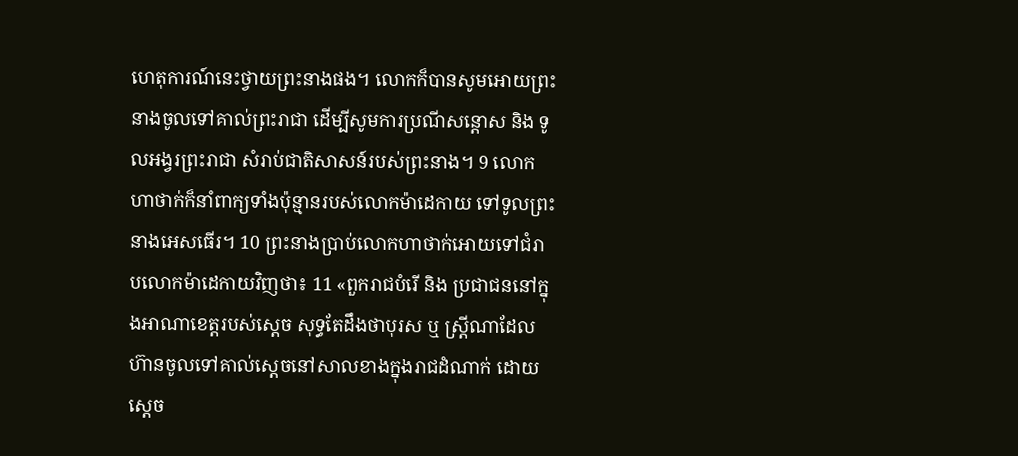ហេតុការណ៍នេះថ្វាយព្រះនាងផង។ លោកក៏បានសូមអោយព្រះនាងចូលទៅគាល់ព្រះរាជា ដើម្បីសូមការប្រណីសន្តោស និង ទូលអង្វរព្រះរាជា សំរាប់ជាតិសាសន៍របស់ព្រះនាង។ 9 លោកហាថាក់ក៏នាំពាក្យទាំងប៉ុន្មានរបស់លោកម៉ាដេកាយ ទៅទូលព្រះនាងអេសធើរ។ 10 ព្រះនាងប្រាប់លោកហាថាក់អោយទៅជំរាបលោកម៉ាដេកាយវិញថា៖ 11 «ពួករាជបំរើ និង ប្រជាជននៅក្នុងអាណាខេត្តរបស់ស្តេច សុទ្ធតែដឹងថាបុរស ឬ ស្ត្រីណាដែលហ៊ានចូលទៅគាល់ស្តេចនៅសាលខាងក្នុងរាជដំណាក់ ដោយស្តេច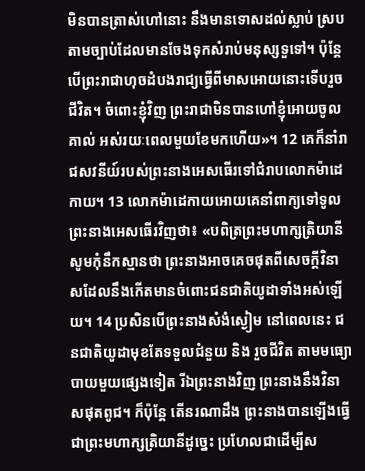មិនបានត្រាស់ហៅនោះ នឹងមានទោសដល់ស្លាប់ ស្របតាមច្បាប់ដែលមានចែងទុកសំរាប់មនុស្សទួទៅ។ ប៉ុន្តែ បើព្រះរាជាហុចដំបងរាជ្យធ្វើពីមាសអោយនោះទើបរួចជីវិត។ ចំពោះខ្ញុំវិញ ព្រះរាជាមិនបានហៅខ្ញុំអោយចូលគាល់ អស់រយៈពេលមួយខែមកហើយ»។ 12 គេក៏នាំរាជសវនីយ៍របស់ព្រះនាងអេសធើរទៅជំរាបលោកម៉ាដេកាយ។ 13 លោកម៉ាដេកាយអោយគេនាំពាក្យទៅទូលព្រះនាងអេសធើរវិញថា៖ «បពិត្រព្រះមហាក្សត្រិយានី សូមកុំនឹកស្មានថា ព្រះនាងអាចគេចផុតពីសេចក្តីវិនាសដែលនឹងកើតមានចំពោះជនជាតិយូដាទាំងអស់ឡើយ។ 14 ប្រសិនបើព្រះនាងសំងំស្ងៀម នៅពេលនេះ ជនជាតិយូដាមុខតែទទួលជំនួយ និង រួចជីវិត តាមមធ្យោបាយមួយផ្សេងទៀត រីឯព្រះនាងវិញ ព្រះនាងនឹងវិនាសផុតពូជ។ ក៏ប៉ុន្តែ តើនរណាដឹង ព្រះនាងបានឡើងធ្វើជាព្រះមហាក្សត្រិយានីដូច្នេះ ប្រហែលជាដើម្បីស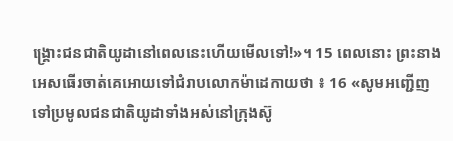ង្គ្រោះជនជាតិយូដានៅពេលនេះហើយមើលទៅ!»។ 15 ពេលនោះ ព្រះនាងអេសធើរចាត់គេអោយទៅជំរាបលោកម៉ាដេកាយថា ៖ 16 «សូមអញ្ជើញទៅប្រមូលជនជាតិយូដាទាំងអស់នៅក្រុងស៊ូ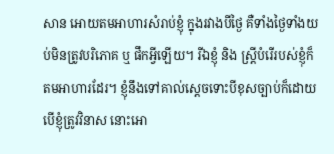សាន អោយតមអាហារសំរាប់ខ្ញុំ ក្នុងរវាងបីថ្ងៃ គឺទាំងថ្ងៃទាំងយប់មិនត្រូវបរិភោគ ឬ ផឹកអ្វីឡើយ។ រីឯខ្ញុំ និង ស្ត្រីបំរើរបស់ខ្ញុំក៏តមអាហារដែរ។ ខ្ញុំនឹងទៅគាល់ស្តេចទោះបីខុសច្បាប់ក៏ដោយ បើខ្ញុំត្រូវវិនាស នោះអោ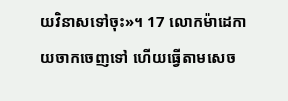យវិនាសទៅចុះ»។ 17 លោកម៉ាដេកាយចាកចេញទៅ ហើយធ្វើតាមសេច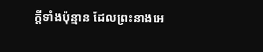ក្តីទាំងប៉ុន្មាន ដែលព្រះនាងអេ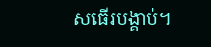សធើរបង្គាប់។